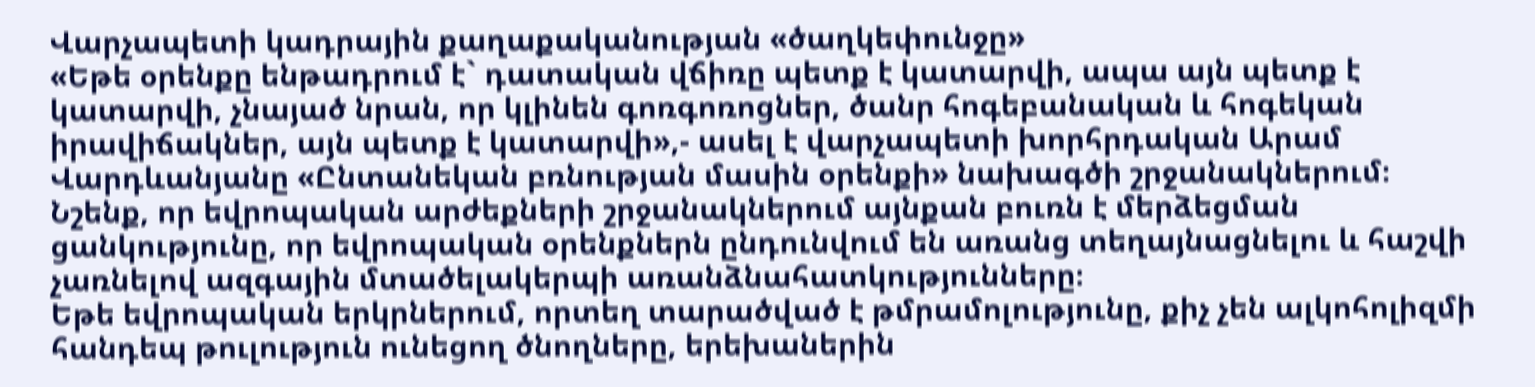Վարչապետի կադրային քաղաքականության «ծաղկեփունջը»
«Եթե օրենքը ենթադրում է` դատական վճիռը պետք է կատարվի, ապա այն պետք է կատարվի, չնայած նրան, որ կլինեն գոռգոռոցներ, ծանր հոգեբանական և հոգեկան իրավիճակներ, այն պետք է կատարվի»,- ասել է վարչապետի խորհրդական Արամ Վարդևանյանը «Ընտանեկան բռնության մասին օրենքի» նախագծի շրջանակներում։
Նշենք, որ եվրոպական արժեքների շրջանակներում այնքան բուռն է մերձեցման ցանկությունը, որ եվրոպական օրենքներն ընդունվում են առանց տեղայնացնելու և հաշվի չառնելով ազգային մտածելակերպի առանձնահատկությունները։
Եթե եվրոպական երկրներում, որտեղ տարածված է թմրամոլությունը, քիչ չեն ալկոհոլիզմի հանդեպ թուլություն ունեցող ծնողները, երեխաներին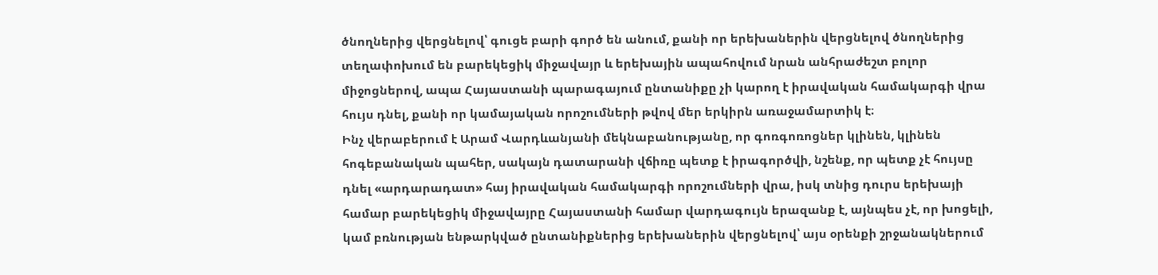ծնողներից վերցնելով՝ գուցե բարի գործ են անում, քանի որ երեխաներին վերցնելով ծնողներից տեղափոխում են բարեկեցիկ միջավայր և երեխային ապահովում նրան անհրաժեշտ բոլոր միջոցներով, ապա Հայաստանի պարագայում ընտանիքը չի կարող է իրավական համակարգի վրա հույս դնել, քանի որ կամայական որոշումների թվով մեր երկիրն առաջամարտիկ է։
Ինչ վերաբերում է Արամ Վարդևանյանի մեկնաբանությանը, որ գոռգոռոցներ կլինեն, կլինեն հոգեբանական պահեր, սակայն դատարանի վճիռը պետք է իրագործվի, նշենք, որ պետք չէ հույսը դնել «արդարադատ» հայ իրավական համակարգի որոշումների վրա, իսկ տնից դուրս երեխայի համար բարեկեցիկ միջավայրը Հայաստանի համար վարդագույն երազանք է, այնպես չէ, որ խոցելի, կամ բռնության ենթարկված ընտանիքներից երեխաներին վերցնելով՝ այս օրենքի շրջանակներում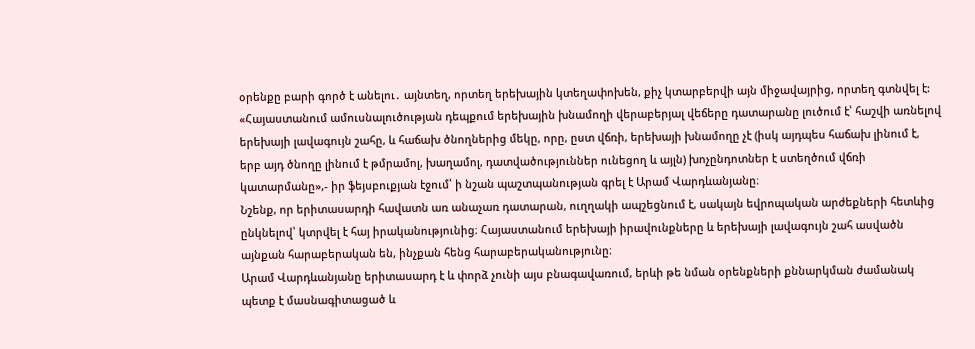օրենքը բարի գործ է անելու․ այնտեղ, որտեղ երեխային կտեղափոխեն, քիչ կտարբերվի այն միջավայրից, որտեղ գտնվել է:
«Հայաստանում ամուսնալուծության դեպքում երեխային խնամողի վերաբերյալ վեճերը դատարանը լուծում է՝ հաշվի առնելով երեխայի լավագույն շահը, և հաճախ ծնողներից մեկը, որը, ըստ վճռի, երեխայի խնամողը չէ (իսկ այդպես հաճախ լինում է, երբ այդ ծնողը լինում է թմրամոլ, խաղամոլ, դատվածություններ ունեցող և այլն) խոչընդոտներ է ստեղծում վճռի կատարմանը»,- իր ֆեյսբուքյան էջում՝ ի նշան պաշտպանության գրել է Արամ Վարդևանյանը։
Նշենք, որ երիտասարդի հավատն առ անաչառ դատարան, ուղղակի ապշեցնում է, սակայն եվրոպական արժեքների հետևից ընկնելով՝ կտրվել է հայ իրականությունից։ Հայաստանում երեխայի իրավունքները և երեխայի լավագույն շահ ասվածն այնքան հարաբերական են, ինչքան հենց հարաբերականությունը։
Արամ Վարդևանյանը երիտասարդ է և փորձ չունի այս բնագավառում, երևի թե նման օրենքների քննարկման ժամանակ պետք է մասնագիտացած և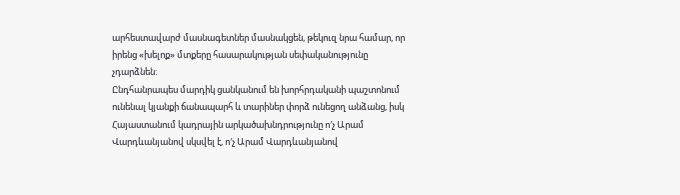արհեստավարժ մասնագետներ մասնակցեն, թեկուզ նրա համար, որ իրենց «խելոք» մտքերը հասարակության սեփականությունը չդարձնեն:
Ընդհանրապես մարդիկ ցանկանում են խորհրդականի պաշտոնում ունենալ կյանքի ճանապարհ և տարիներ փորձ ունեցող անձանց, իսկ Հայաստանում կադրային արկածախնդրությունը ո′չ Արամ Վարդևանյանով սկսվել է, ո′չ Արամ Վարդևանյանով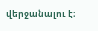վերջանալու է։